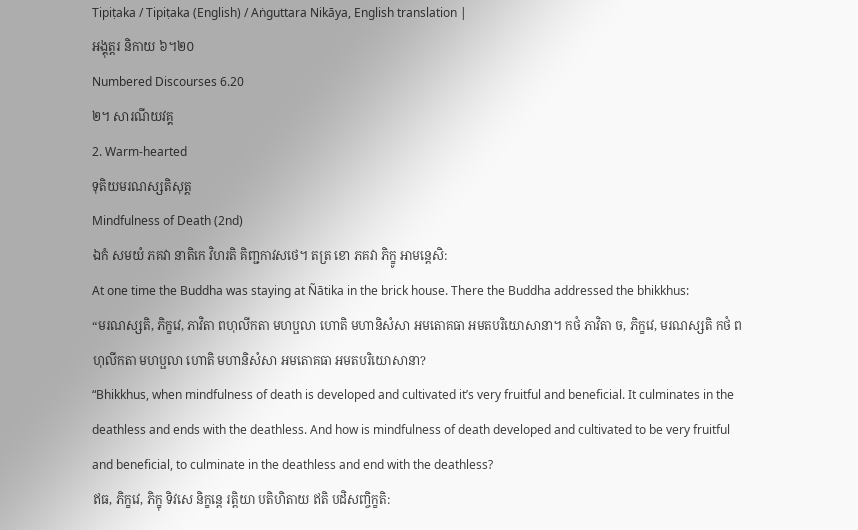Tipiṭaka / Tipiṭaka (English) / Aṅguttara Nikāya, English translation |
អង្គុត្តរ និកាយ ៦។២០
Numbered Discourses 6.20
២។ សារណីយវគ្គ
2. Warm-hearted
ទុតិយមរណស្សតិសុត្ត
Mindfulness of Death (2nd)
ឯកំ សមយំ ភគវា នាតិកេ វិហរតិ គិញ្ជកាវសថេ។ តត្រ ខោ ភគវា ភិក្ខូ អាមន្តេសិ:
At one time the Buddha was staying at Ñātika in the brick house. There the Buddha addressed the bhikkhus:
“មរណស្សតិ, ភិក្ខវេ, ភាវិតា ពហុលីកតា មហប្ផលា ហោតិ មហានិសំសា អមតោគធា អមតបរិយោសានា។ កថំ ភាវិតា ច, ភិក្ខវេ, មរណស្សតិ កថំ ពហុលីកតា មហប្ផលា ហោតិ មហានិសំសា អមតោគធា អមតបរិយោសានា?
“Bhikkhus, when mindfulness of death is developed and cultivated it’s very fruitful and beneficial. It culminates in the deathless and ends with the deathless. And how is mindfulness of death developed and cultivated to be very fruitful and beneficial, to culminate in the deathless and end with the deathless?
ឥធ, ភិក្ខវេ, ភិក្ខុ ទិវសេ និក្ខន្តេ រត្តិយា បតិហិតាយ ឥតិ បដិសញ្ចិក្ខតិ: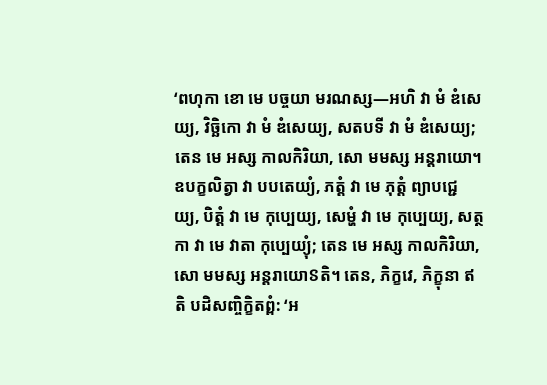‘ពហុកា ខោ មេ បច្ចយា មរណស្ស—អហិ វា មំ ឌំសេយ្យ, វិច្ឆិកោ វា មំ ឌំសេយ្យ, សតបទី វា មំ ឌំសេយ្យ; តេន មេ អស្ស កាលកិរិយា, សោ មមស្ស អន្តរាយោ។ ឧបក្ខលិត្វា វា បបតេយ្យំ, ភត្តំ វា មេ ភុត្តំ ព្យាបជ្ជេយ្យ, បិត្តំ វា មេ កុប្បេយ្យ, សេម្ហំ វា មេ កុប្បេយ្យ, សត្ថកា វា មេ វាតា កុប្បេយ្យុំ; តេន មេ អស្ស កាលកិរិយា, សោ មមស្ស អន្តរាយោៜតិ។ តេន, ភិក្ខវេ, ភិក្ខុនា ឥតិ បដិសញ្ចិក្ខិតព្ពំ: ‘អ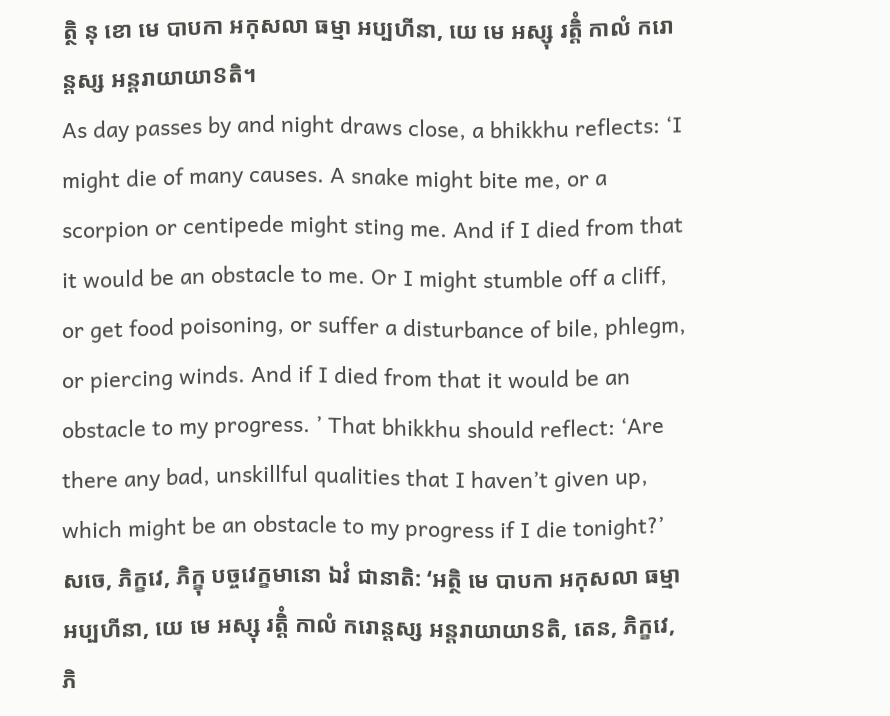ត្ថិ នុ ខោ មេ បាបកា អកុសលា ធម្មា អប្បហីនា, យេ មេ អស្សុ រត្តិំ កាលំ ករោន្តស្ស អន្តរាយាយាៜតិ។
As day passes by and night draws close, a bhikkhu reflects: ‘I might die of many causes. A snake might bite me, or a scorpion or centipede might sting me. And if I died from that it would be an obstacle to me. Or I might stumble off a cliff, or get food poisoning, or suffer a disturbance of bile, phlegm, or piercing winds. And if I died from that it would be an obstacle to my progress. ’ That bhikkhu should reflect: ‘Are there any bad, unskillful qualities that I haven’t given up, which might be an obstacle to my progress if I die tonight?’
សចេ, ភិក្ខវេ, ភិក្ខុ បច្ចវេក្ខមានោ ឯវំ ជានាតិ: ‘អត្ថិ មេ បាបកា អកុសលា ធម្មា អប្បហីនា, យេ មេ អស្សុ រត្តិំ កាលំ ករោន្តស្ស អន្តរាយាយាៜតិ, តេន, ភិក្ខវេ, ភិ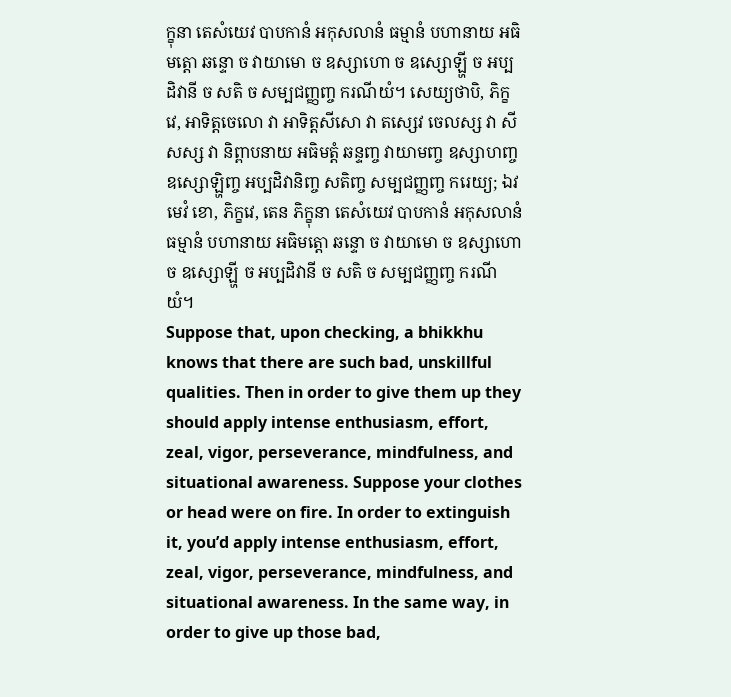ក្ខុនា តេសំយេវ បាបកានំ អកុសលានំ ធម្មានំ បហានាយ អធិមត្តោ ឆន្ទោ ច វាយាមោ ច ឧស្សាហោ ច ឧស្សោឡ្ហី ច អប្បដិវានី ច សតិ ច សម្បជញ្ញញ្ច ករណីយំ។ សេយ្យថាបិ, ភិក្ខវេ, អាទិត្តចេលោ វា អាទិត្តសីសោ វា តស្សេវ ចេលស្ស វា សីសស្ស វា និព្ពាបនាយ អធិមត្តំ ឆន្ទញ្ច វាយាមញ្ច ឧស្សាហញ្ច ឧស្សោឡ្ហិញ្ច អប្បដិវានិញ្ច សតិញ្ច សម្បជញ្ញញ្ច ករេយ្យ; ឯវមេវំ ខោ, ភិក្ខវេ, តេន ភិក្ខុនា តេសំយេវ បាបកានំ អកុសលានំ ធម្មានំ បហានាយ អធិមត្តោ ឆន្ទោ ច វាយាមោ ច ឧស្សាហោ ច ឧស្សោឡ្ហី ច អប្បដិវានី ច សតិ ច សម្បជញ្ញញ្ច ករណីយំ។
Suppose that, upon checking, a bhikkhu knows that there are such bad, unskillful qualities. Then in order to give them up they should apply intense enthusiasm, effort, zeal, vigor, perseverance, mindfulness, and situational awareness. Suppose your clothes or head were on fire. In order to extinguish it, you’d apply intense enthusiasm, effort, zeal, vigor, perseverance, mindfulness, and situational awareness. In the same way, in order to give up those bad,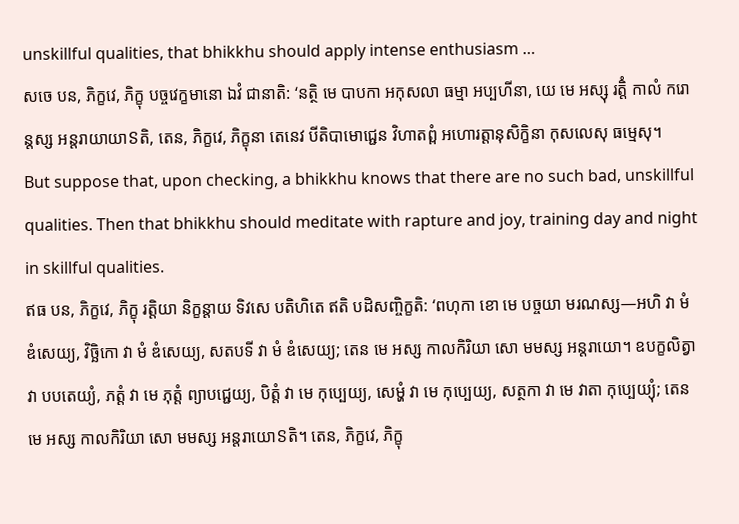unskillful qualities, that bhikkhu should apply intense enthusiasm …
សចេ បន, ភិក្ខវេ, ភិក្ខុ បច្ចវេក្ខមានោ ឯវំ ជានាតិ: ‘នត្ថិ មេ បាបកា អកុសលា ធម្មា អប្បហីនា, យេ មេ អស្សុ រត្តិំ កាលំ ករោន្តស្ស អន្តរាយាយាៜតិ, តេន, ភិក្ខវេ, ភិក្ខុនា តេនេវ បីតិបាមោជ្ជេន វិហាតព្ពំ អហោរត្តានុសិក្ខិនា កុសលេសុ ធម្មេសុ។
But suppose that, upon checking, a bhikkhu knows that there are no such bad, unskillful qualities. Then that bhikkhu should meditate with rapture and joy, training day and night in skillful qualities.
ឥធ បន, ភិក្ខវេ, ភិក្ខុ រត្តិយា និក្ខន្តាយ ទិវសេ បតិហិតេ ឥតិ បដិសញ្ចិក្ខតិ: ‘ពហុកា ខោ មេ បច្ចយា មរណស្ស—អហិ វា មំ ឌំសេយ្យ, វិច្ឆិកោ វា មំ ឌំសេយ្យ, សតបទី វា មំ ឌំសេយ្យ; តេន មេ អស្ស កាលកិរិយា សោ មមស្ស អន្តរាយោ។ ឧបក្ខលិត្វា វា បបតេយ្យំ, ភត្តំ វា មេ ភុត្តំ ព្យាបជ្ជេយ្យ, បិត្តំ វា មេ កុប្បេយ្យ, សេម្ហំ វា មេ កុប្បេយ្យ, សត្ថកា វា មេ វាតា កុប្បេយ្យុំ; តេន មេ អស្ស កាលកិរិយា សោ មមស្ស អន្តរាយោៜតិ។ តេន, ភិក្ខវេ, ភិក្ខុ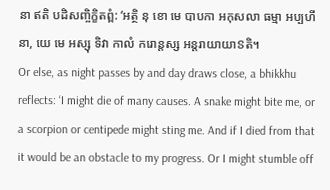នា ឥតិ បដិសញ្ចិក្ខិតព្ពំ: ‘អត្ថិ នុ ខោ មេ បាបកា អកុសលា ធម្មា អប្បហីនា, យេ មេ អស្សុ ទិវា កាលំ ករោន្តស្ស អន្តរាយាយាៜតិ។
Or else, as night passes by and day draws close, a bhikkhu reflects: ‘I might die of many causes. A snake might bite me, or a scorpion or centipede might sting me. And if I died from that it would be an obstacle to my progress. Or I might stumble off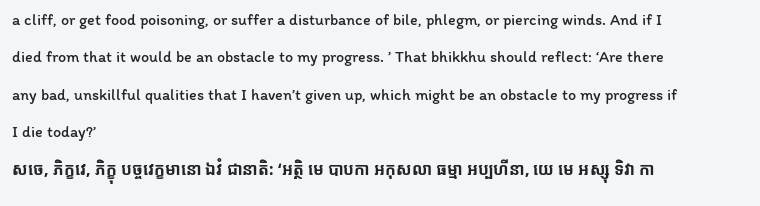a cliff, or get food poisoning, or suffer a disturbance of bile, phlegm, or piercing winds. And if I died from that it would be an obstacle to my progress. ’ That bhikkhu should reflect: ‘Are there any bad, unskillful qualities that I haven’t given up, which might be an obstacle to my progress if I die today?’
សចេ, ភិក្ខវេ, ភិក្ខុ បច្ចវេក្ខមានោ ឯវំ ជានាតិ: ‘អត្ថិ មេ បាបកា អកុសលា ធម្មា អប្បហីនា, យេ មេ អស្សុ ទិវា កា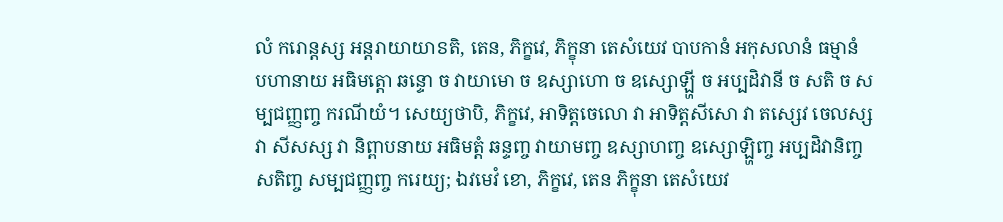លំ ករោន្តស្ស អន្តរាយាយាៜតិ, តេន, ភិក្ខវេ, ភិក្ខុនា តេសំយេវ បាបកានំ អកុសលានំ ធម្មានំ បហានាយ អធិមត្តោ ឆន្ទោ ច វាយាមោ ច ឧស្សាហោ ច ឧស្សោឡ្ហី ច អប្បដិវានី ច សតិ ច សម្បជញ្ញញ្ច ករណីយំ។ សេយ្យថាបិ, ភិក្ខវេ, អាទិត្តចេលោ វា អាទិត្តសីសោ វា តស្សេវ ចេលស្ស វា សីសស្ស វា និព្ពាបនាយ អធិមត្តំ ឆន្ទញ្ច វាយាមញ្ច ឧស្សាហញ្ច ឧស្សោឡ្ហិញ្ច អប្បដិវានិញ្ច សតិញ្ច សម្បជញ្ញញ្ច ករេយ្យ; ឯវមេវំ ខោ, ភិក្ខវេ, តេន ភិក្ខុនា តេសំយេវ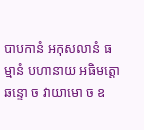បាបកានំ អកុសលានំ ធម្មានំ បហានាយ អធិមត្តោ ឆន្ទោ ច វាយាមោ ច ឧ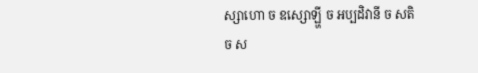ស្សាហោ ច ឧស្សោឡ្ហី ច អប្បដិវានី ច សតិ ច ស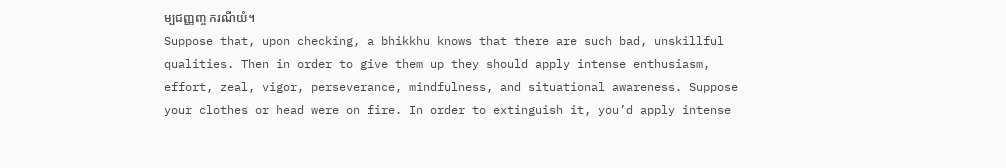ម្បជញ្ញញ្ច ករណីយំ។
Suppose that, upon checking, a bhikkhu knows that there are such bad, unskillful qualities. Then in order to give them up they should apply intense enthusiasm, effort, zeal, vigor, perseverance, mindfulness, and situational awareness. Suppose your clothes or head were on fire. In order to extinguish it, you’d apply intense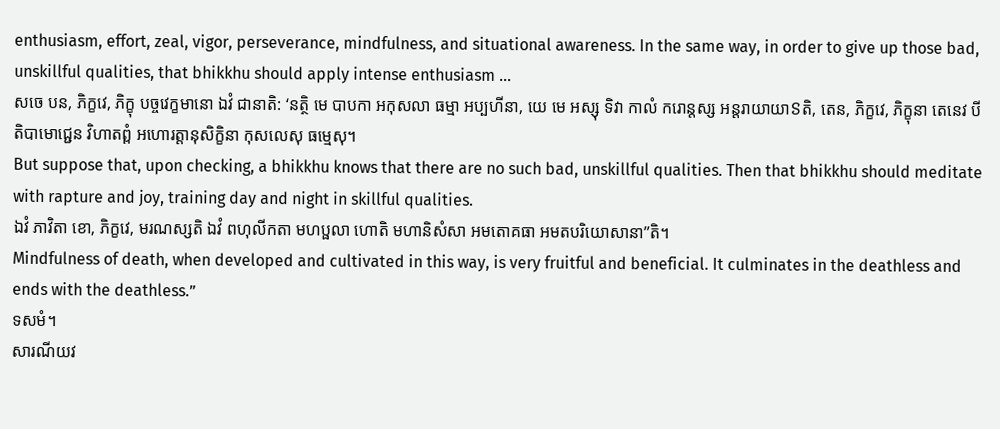enthusiasm, effort, zeal, vigor, perseverance, mindfulness, and situational awareness. In the same way, in order to give up those bad, unskillful qualities, that bhikkhu should apply intense enthusiasm …
សចេ បន, ភិក្ខវេ, ភិក្ខុ បច្ចវេក្ខមានោ ឯវំ ជានាតិ: ‘នត្ថិ មេ បាបកា អកុសលា ធម្មា អប្បហីនា, យេ មេ អស្សុ ទិវា កាលំ ករោន្តស្ស អន្តរាយាយាៜតិ, តេន, ភិក្ខវេ, ភិក្ខុនា តេនេវ បីតិបាមោជ្ជេន វិហាតព្ពំ អហោរត្តានុសិក្ខិនា កុសលេសុ ធម្មេសុ។
But suppose that, upon checking, a bhikkhu knows that there are no such bad, unskillful qualities. Then that bhikkhu should meditate with rapture and joy, training day and night in skillful qualities.
ឯវំ ភាវិតា ខោ, ភិក្ខវេ, មរណស្សតិ ឯវំ ពហុលីកតា មហប្ផលា ហោតិ មហានិសំសា អមតោគធា អមតបរិយោសានា”តិ។
Mindfulness of death, when developed and cultivated in this way, is very fruitful and beneficial. It culminates in the deathless and ends with the deathless.”
ទសមំ។
សារណីយវ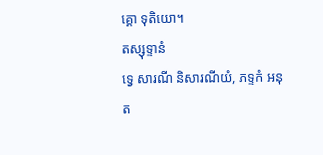គ្គោ ទុតិយោ។
តស្សុទ្ទានំ
ទ្វេ សារណី និសារណីយំ, ភទ្ទកំ អនុត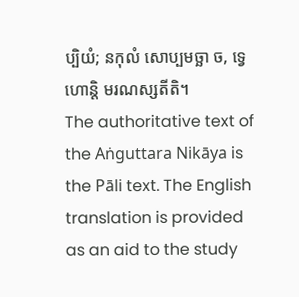ប្បិយំ; នកុលំ សោប្បមច្ឆា ច, ទ្វេ ហោន្តិ មរណស្សតីតិ។
The authoritative text of the Aṅguttara Nikāya is the Pāli text. The English translation is provided as an aid to the study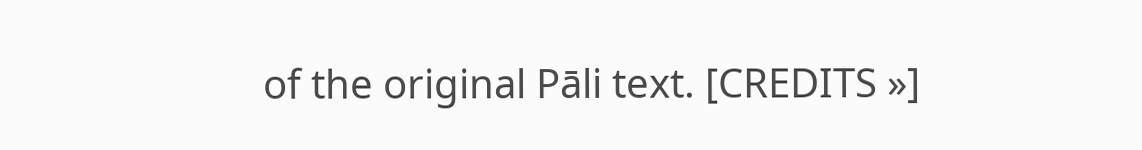of the original Pāli text. [CREDITS »]